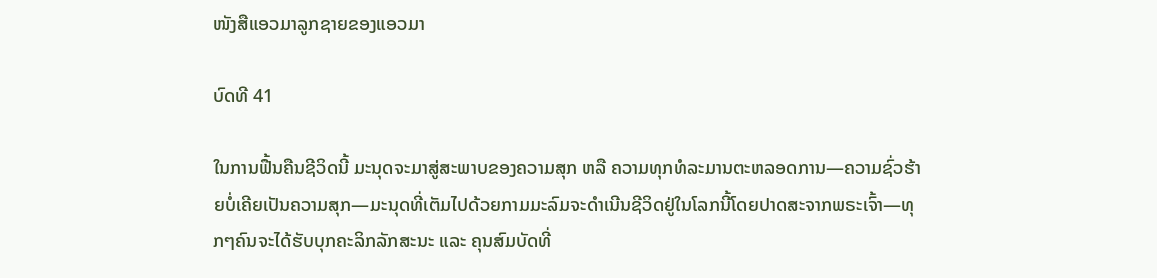ໜັງສືແອວມາລູກຊາຍຂອງແອວມາ

ບົດທີ 41

ໃນການຟື້ນຄືນຊີວິດນີ້ ມະນຸດຈະມາສູ່ສະພາບຂອງຄວາມສຸກ ຫລື ຄວາມທຸກທໍລະມານຕະຫລອດການ—ຄວາມຊົ່ວຮ້າຍບໍ່ເຄີຍເປັນຄວາມສຸກ—ມະນຸດທີ່ເຕັມໄປດ້ວຍກາມມະລົມຈະດຳເນີນຊີວິດຢູ່ໃນໂລກນີ້ໂດຍປາດສະຈາກພຣະເຈົ້າ—ທຸກໆຄົນຈະໄດ້ຮັບບຸກຄະລິກລັກສະນະ ແລະ ຄຸນສົມບັດທີ່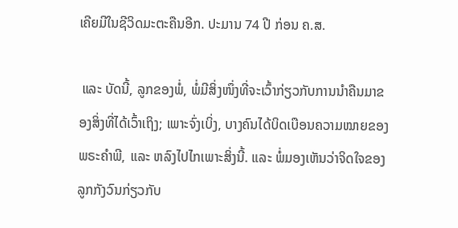ເຄີຍມີໃນຊີວິດມະຕະຄືນອີກ. ປະມານ 74 ປີ ກ່ອນ ຄ.ສ.

 ແລະ ບັດນີ້, ລູກຂອງພໍ່, ພໍ່ມີສິ່ງໜຶ່ງທີ່ຈະເວົ້າກ່ຽວກັບການນຳຄືນມາຂອງສິ່ງທີ່ໄດ້ເວົ້າເຖິງ; ເພາະຈົ່ງເບິ່ງ, ບາງຄົນໄດ້ບິດເບືອນຄວາມໝາຍຂອງພຣະຄຳພີ, ແລະ ຫລົງໄປໄກເພາະສິ່ງນີ້. ແລະ ພໍ່ມອງເຫັນວ່າຈິດໃຈຂອງລູກກັງວົນກ່ຽວກັບ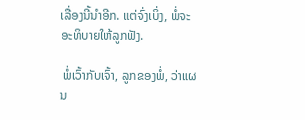ເລື່ອງນີ້ນຳອີກ. ແຕ່ຈົ່ງເບິ່ງ, ພໍ່ຈະອະທິບາຍໃຫ້ລູກຟັງ.

 ພໍ່ເວົ້າກັບເຈົ້າ, ລູກຂອງພໍ່, ວ່າແຜນ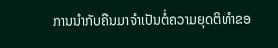ການນຳກັບຄືນມາຈຳເປັນຕໍ່ຄວາມຍຸດຕິທຳຂອ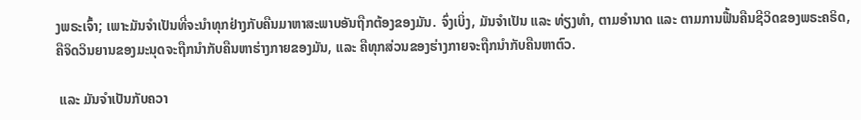ງພຣະເຈົ້າ; ເພາະມັນຈຳເປັນທີ່ຈະນຳທຸກຢ່າງກັບຄືນມາຫາສະພາບອັນຖືກຕ້ອງຂອງມັນ. ຈົ່ງເບິ່ງ, ມັນຈຳເປັນ ແລະ ທ່ຽງທຳ, ຕາມອຳນາດ ແລະ ຕາມການຟື້ນຄືນຊີວິດຂອງພຣະຄຣິດ, ຄືຈິດວິນຍານຂອງມະນຸດຈະຖືກນຳກັບຄືນຫາຮ່າງກາຍຂອງມັນ, ແລະ ຄືທຸກສ່ວນຂອງຮ່າງກາຍຈະຖືກນຳກັບຄືນຫາຕົວ.

 ແລະ ມັນຈຳເປັນກັບຄວາ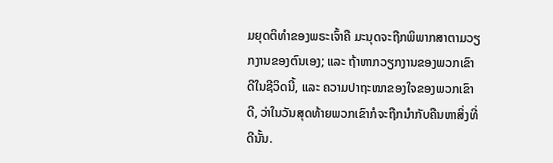ມຍຸດຕິທຳຂອງພຣະເຈົ້າຄື ມະນຸດຈະຖືກພິພາກສາຕາມວຽກງານຂອງຕົນເອງ; ແລະ ຖ້າຫາກວຽກງານຂອງພວກເຂົາດີໃນຊີວິດນີ້, ແລະ ຄວາມປາຖະໜາຂອງໃຈຂອງພວກເຂົາດີ, ວ່າໃນວັນສຸດທ້າຍພວກເຂົາກໍຈະຖືກນຳກັບຄືນຫາສິ່ງທີ່ດີນັ້ນ.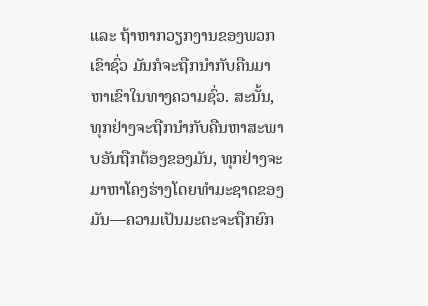ແລະ ຖ້າຫາກວຽກງານຂອງພວກເຂົາຊົ່ວ ມັນກໍຈະຖືກນຳກັບຄືນມາຫາເຂົາໃນທາງຄວາມຊົ່ວ. ສະນັ້ນ, ທຸກຢ່າງຈະຖືກນຳກັບຄືນຫາສະພາບອັນຖືກຕ້ອງຂອງມັນ, ທຸກຢ່າງຈະມາຫາໂຄງຮ່າງໂດຍທຳມະຊາດຂອງມັນ—ຄວາມເປັນມະຕະຈະຖືກຍົກ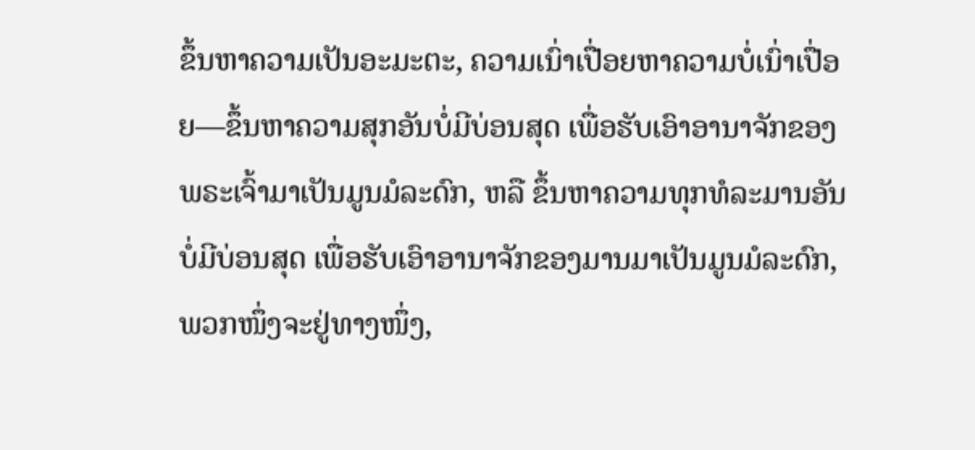ຂຶ້ນຫາຄວາມເປັນອະມະຕະ, ຄວາມເນົ່າເປື່ອຍຫາຄວາມບໍ່ເນົ່າເປື່ອຍ—ຂຶ້ນຫາຄວາມສຸກອັນບໍ່ມີບ່ອນສຸດ ເພື່ອຮັບເອົາອານາຈັກຂອງພຣະເຈົ້າມາເປັນມູນມໍລະດົກ, ຫລື ຂຶ້ນຫາຄວາມທຸກທໍລະມານອັນບໍ່ມີບ່ອນສຸດ ເພື່ອຮັບເອົາອານາຈັກຂອງມານມາເປັນມູນມໍລະດົກ, ພວກໜຶ່ງຈະຢູ່ທາງໜຶ່ງ,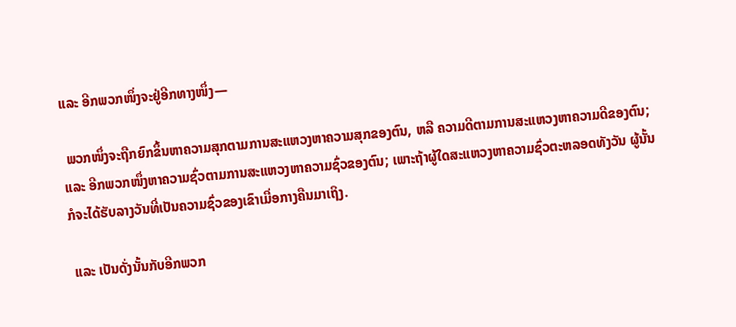ແລະ ອີກພວກໜຶ່ງຈະຢູ່ອີກທາງໜຶ່ງ—

 ພວກໜຶ່ງຈະຖືກຍົກຂຶ້ນຫາຄວາມສຸກຕາມການສະແຫວງຫາຄວາມສຸກຂອງຕົນ, ຫລື ຄວາມດີຕາມການສະແຫວງຫາຄວາມດີຂອງຕົນ; ແລະ ອີກພວກໜຶ່ງຫາຄວາມຊົ່ວຕາມການສະແຫວງຫາຄວາມຊົ່ວຂອງຕົນ; ເພາະຖ້າຜູ້ໃດສະແຫວງຫາຄວາມຊົ່ວຕະຫລອດທັງວັນ ຜູ້ນັ້ນກໍຈະໄດ້ຮັບລາງວັນທີ່ເປັນຄວາມຊົ່ວຂອງເຂົາເມື່ອກາງຄືນມາເຖິງ.

 ແລະ ເປັນດັ່ງນັ້ນກັບອີກພວກ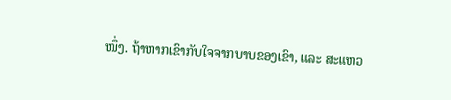ໜຶ່ງ. ຖ້າຫາກເຂົາກັບໃຈຈາກບາບຂອງເຂົາ, ແລະ ສະແຫວ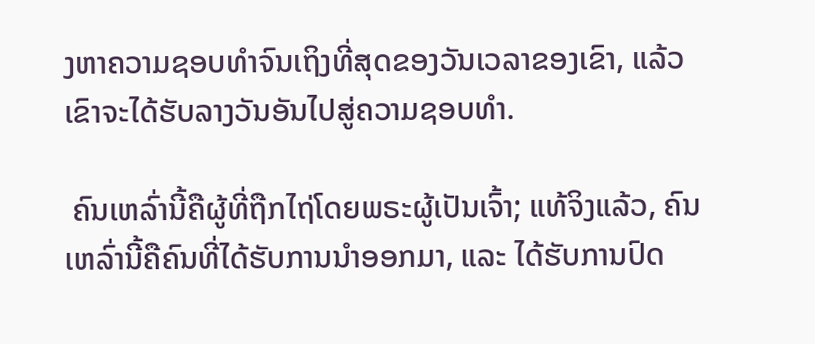ງຫາຄວາມຊອບທຳຈົນເຖິງທີ່ສຸດຂອງວັນເວລາຂອງເຂົາ, ແລ້ວເຂົາຈະໄດ້ຮັບລາງວັນອັນໄປສູ່ຄວາມຊອບທຳ.

 ຄົນເຫລົ່ານີ້ຄືຜູ້ທີ່ຖືກໄຖ່ໂດຍພຣະຜູ້ເປັນເຈົ້າ; ແທ້ຈິງແລ້ວ, ຄົນເຫລົ່ານີ້ຄືຄົນທີ່ໄດ້ຮັບການນຳອອກມາ, ແລະ ໄດ້ຮັບການປົດ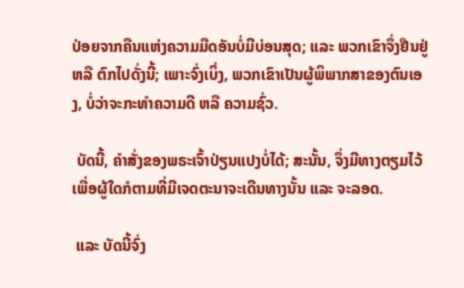ປ່ອຍຈາກຄືນແຫ່ງຄວາມມືດອັນບໍ່ມີບ່ອນສຸດ; ແລະ ພວກເຂົາຈຶ່ງຢືນຢູ່ ຫລື ຕົກໄປດັ່ງນີ້; ເພາະຈົ່ງເບິ່ງ, ພວກເຂົາເປັນຜູ້ພິພາກສາຂອງຕົນເອງ, ບໍ່ວ່າຈະກະທຳຄວາມດີ ຫລື ຄວາມຊົ່ວ.

 ບັດນີ້, ຄຳສັ່ງຂອງພຣະເຈົ້າປ່ຽນແປງບໍ່ໄດ້; ສະນັ້ນ, ຈຶ່ງມີທາງຕຽມໄວ້ເພື່ອຜູ້ໃດກໍຕາມທີ່ມີເຈດຕະນາຈະເດີນທາງນັ້ນ ແລະ ຈະລອດ.

 ແລະ ບັດນີ້ຈົ່ງ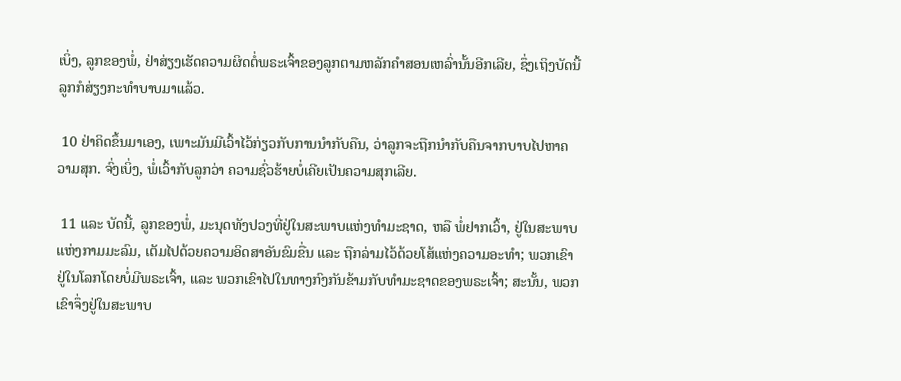ເບິ່ງ, ລູກຂອງພໍ່, ຢ່າສ່ຽງເຮັດຄວາມຜິດຕໍ່ພຣະເຈົ້າຂອງລູກຕາມຫລັກຄຳສອນເຫລົ່ານັ້ນອີກເລີຍ, ຊຶ່ງເຖິງບັດນີ້ລູກກໍສ່ຽງກະທຳບາບມາແລ້ວ.

 10 ຢ່າຄິດຂຶ້ນມາເອງ, ເພາະມັນມີເວົ້າໄວ້ກ່ຽວກັບການນຳກັບຄືນ, ວ່າລູກຈະຖືກນຳກັບຄືນຈາກບາບໄປຫາຄວາມສຸກ. ຈົ່ງເບິ່ງ, ພໍ່ເວົ້າກັບລູກວ່າ ຄວາມຊົ່ວຮ້າຍບໍ່ເຄີຍເປັນຄວາມສຸກເລີຍ.

 11 ແລະ ບັດນີ້, ລູກຂອງພໍ່, ມະນຸດທັງປວງທີ່ຢູ່ໃນສະພາບແຫ່ງທຳມະຊາດ, ຫລື ພໍ່ຢາກເວົ້າ, ຢູ່ໃນສະພາບແຫ່ງກາມມະລົມ, ເຕັມໄປດ້ວຍຄວາມອິດສາອັນຂົມຂື່ນ ແລະ ຖືກລ່າມໄວ້ດ້ວຍໂສ້ແຫ່ງຄວາມອະທຳ; ພວກເຂົາຢູ່ໃນໂລກໂດຍບໍ່ມີພຣະເຈົ້າ, ແລະ ພວກເຂົາໄປໃນທາງກົງກັນຂ້າມກັບທຳມະຊາດຂອງພຣະເຈົ້າ; ສະນັ້ນ, ພວກເຂົາຈຶ່ງຢູ່ໃນສະພາບ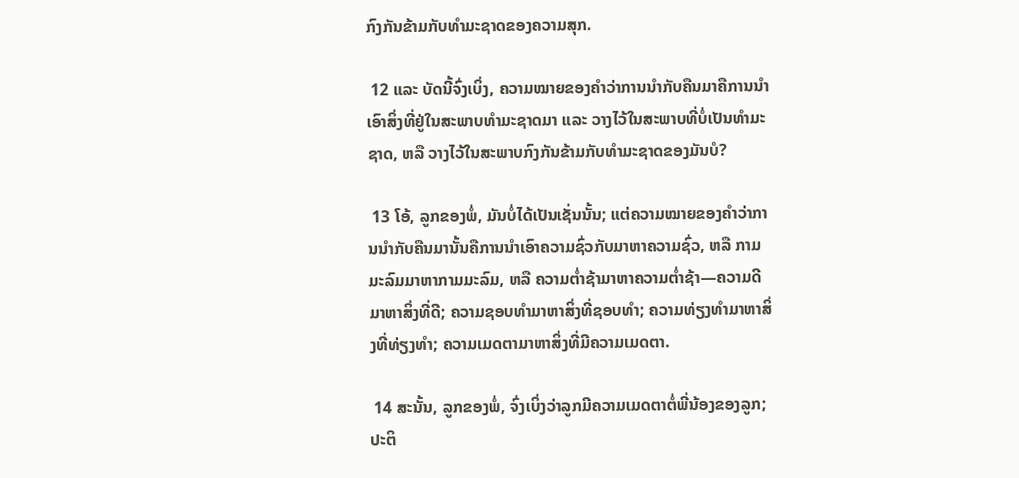ກົງກັນຂ້າມກັບທຳມະຊາດຂອງຄວາມສຸກ.

 12 ແລະ ບັດນີ້ຈົ່ງເບິ່ງ, ຄວາມໝາຍຂອງຄຳວ່າການນຳກັບຄືນມາຄືການນຳເອົາສິ່ງທີ່ຢູ່ໃນສະພາບທຳມະຊາດມາ ແລະ ວາງໄວ້ໃນສະພາບທີ່ບໍ່ເປັນທຳມະຊາດ, ຫລື ວາງໄວ້ໃນສະພາບກົງກັນຂ້າມກັບທຳມະຊາດຂອງມັນບໍ?

 13 ໂອ້, ລູກຂອງພໍ່, ມັນບໍ່ໄດ້ເປັນເຊັ່ນນັ້ນ; ແຕ່ຄວາມໝາຍຂອງຄຳວ່າການນຳກັບຄືນມານັ້ນຄືການນຳເອົາຄວາມຊົ່ວກັບມາຫາຄວາມຊົ່ວ, ຫລື ກາມມະລົມມາຫາກາມມະລົມ, ຫລື ຄວາມຕ່ຳຊ້າມາຫາຄວາມຕ່ຳຊ້າ—ຄວາມດີມາຫາສິ່ງທີ່ດີ; ຄວາມຊອບທຳມາຫາສິ່ງທີ່ຊອບທຳ; ຄວາມທ່ຽງທຳມາຫາສິ່ງທີ່ທ່ຽງທຳ; ຄວາມເມດຕາມາຫາສິ່ງທີ່ມີຄວາມເມດຕາ.

 14 ສະນັ້ນ, ລູກຂອງພໍ່, ຈົ່ງເບິ່ງວ່າລູກມີຄວາມເມດຕາຕໍ່ພີ່ນ້ອງຂອງລູກ; ປະຕິ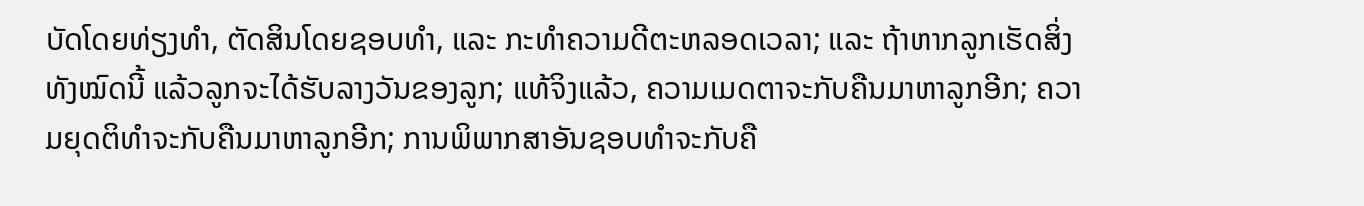ບັດໂດຍທ່ຽງທຳ, ຕັດສິນໂດຍຊອບທຳ, ແລະ ກະທຳຄວາມດີຕະຫລອດເວລາ; ແລະ ຖ້າຫາກລູກເຮັດສິ່ງທັງໝົດນີ້ ແລ້ວລູກຈະໄດ້ຮັບລາງວັນຂອງລູກ; ແທ້ຈິງແລ້ວ, ຄວາມເມດຕາຈະກັບຄືນມາຫາລູກອີກ; ຄວາມຍຸດຕິທຳຈະກັບຄືນມາຫາລູກອີກ; ການພິພາກສາອັນຊອບທຳຈະກັບຄື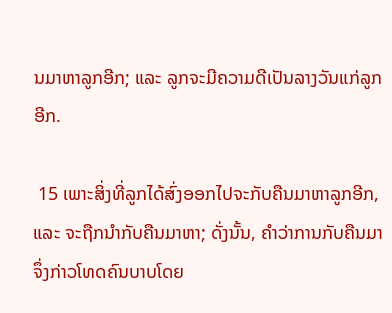ນມາຫາລູກອີກ; ແລະ ລູກຈະມີຄວາມດີເປັນລາງວັນແກ່ລູກອີກ.

 15 ເພາະສິ່ງທີ່ລູກໄດ້ສົ່ງອອກໄປຈະກັບຄືນມາຫາລູກອີກ, ແລະ ຈະຖືກນຳກັບຄືນມາຫາ; ດັ່ງນັ້ນ, ຄຳວ່າການກັບຄືນມາຈຶ່ງກ່າວໂທດຄົນບາບໂດຍ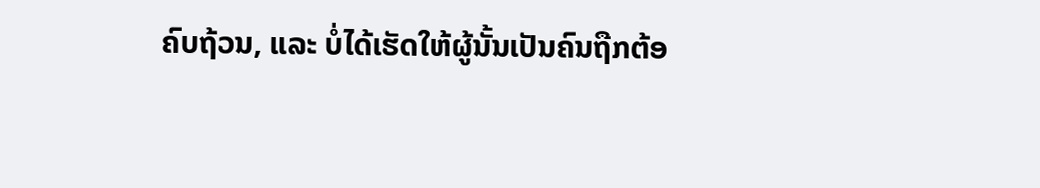ຄົບຖ້ວນ, ແລະ ບໍ່ໄດ້ເຮັດໃຫ້ຜູ້ນັ້ນເປັນຄົນຖືກຕ້ອ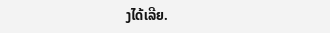ງໄດ້ເລີຍ.